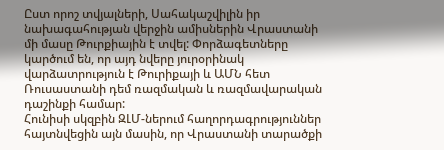Ըստ որոշ տվյալների, Սահակաշվիլին իր նախագահության վերջին ամիսներին Վրաստանի մի մասը Թուրքիային է տվել: Փորձագետները կարծում են, որ այդ նվերը յուրօրինակ վարձատրություն է Թուրիքայի և ԱՄՆ հետ Ռուսաստանի դեմ ռազմական և ռազմավարական դաշինքի համար:
Հունիսի սկզբին ԶԼՄ-ներում հաղորդագրություններ հայտնվեցին այն մասին, որ Վրաստանի տարածքի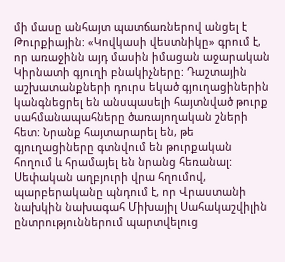մի մասը անհայտ պատճառներով անցել է Թուրքիային: «Կովկասի վեստնիկը» գրում է, որ առաջինն այդ մասին իմացան աջարական Կիրնատի գյուղի բնակիչները: Դաշտային աշխատանքների դուրս եկած գյուղացիներին կանգնեցրել են անսպասելի հայտնված թուրք սահմանապահները ծառայողական շների հետ: Նրանք հայտարարել են, թե գյուղացիները գտնվում են թուրքական հողում և հրամայել են նրանց հեռանալ: Սեփական աղբյուրի վրա հղումով, պարբերականը պնդում է, որ Վրաստանի նախկին նախագահ Միխայիլ Սահակաշվիլին ընտրություններում պարտվելուց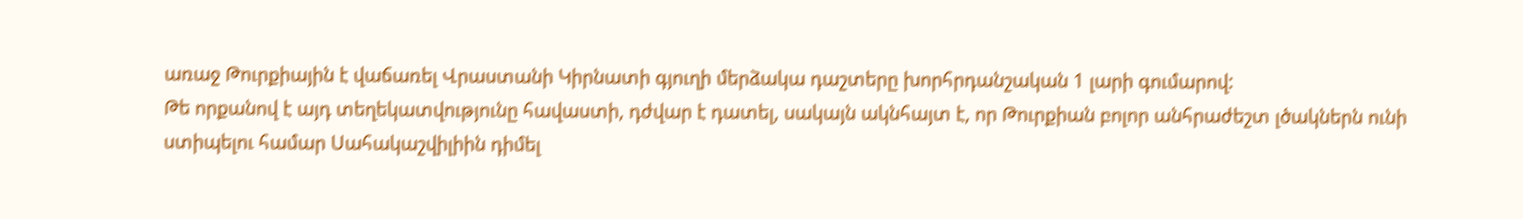առաջ Թուրքիային է վաճառել Վրաստանի Կիրնատի գյուղի մերձակա դաշտերը խորհրդանշական 1 լարի գումարով:
Թե որքանով է այդ տեղեկատվությունը հավաստի, դժվար է դատել, սակայն ակնհայտ է, որ Թուրքիան բոլոր անհրաժեշտ լծակներն ունի ստիպելու համար Սահակաշվիլիին դիմել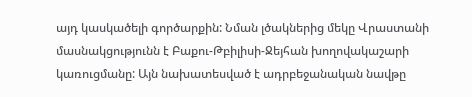այդ կասկածելի գործարքին: Նման լծակներից մեկը Վրաստանի մասնակցությունն է Բաքու-Թբիլիսի-Ջեյհան խողովակաշարի կառուցմանը: Այն նախատեսված է ադրբեջանական նավթը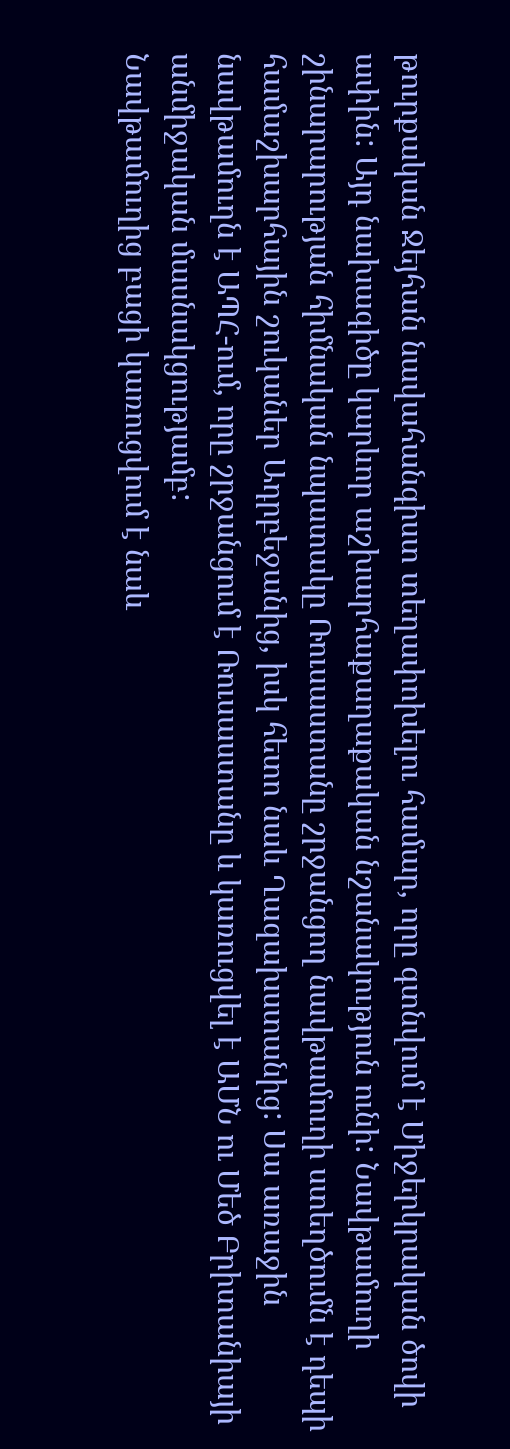թուրքական Ջեյհան նավահանգիստ տեղափոխելու համար, որը գտնվում է Միջերկրական ծովի ափին: Այդ նախագիծը կարևոր աշխարհաքաղաքական նշանակություն ունի: Նավթամուղի շինարարության հիմնական նպատակը Ռուսաստանը շրջանցող նավթամուղի ստեղծումն է դեպի համաշխարհային շուկաներ Ադրբեջանից, իսկ հետո նաև Ղազախստանից: Սա առաջին նավթամուղն է ԱՊՀ-ում, որը շրջանցում է Ռուսաստանը և կառուցվել է ԱՄՆ ու Մեծ Բրիտանիայի անմիջական մասնակցությամբ:
Նավթամուղից բացի կառուցվում է նաև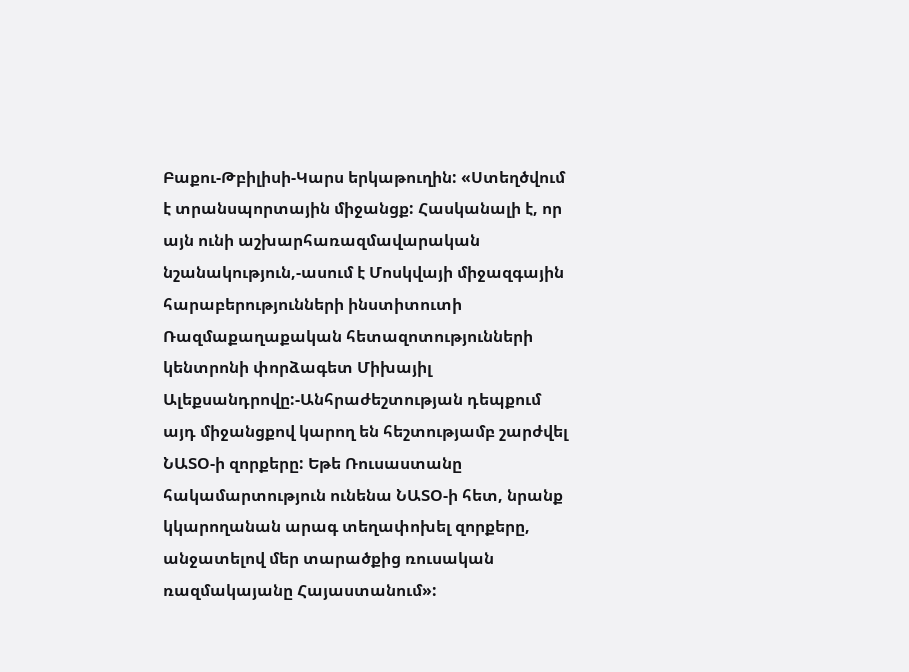Բաքու-Թբիլիսի-Կարս երկաթուղին: «Ստեղծվում է տրանսպորտային միջանցք: Հասկանալի է, որ այն ունի աշխարհառազմավարական նշանակություն,-ասում է Մոսկվայի միջազգային հարաբերությունների ինստիտուտի Ռազմաքաղաքական հետազոտությունների կենտրոնի փորձագետ Միխայիլ Ալեքսանդրովը:-Անհրաժեշտության դեպքում այդ միջանցքով կարող են հեշտությամբ շարժվել ՆԱՏՕ-ի զորքերը: Եթե Ռուսաստանը հակամարտություն ունենա ՆԱՏՕ-ի հետ, նրանք կկարողանան արագ տեղափոխել զորքերը, անջատելով մեր տարածքից ռուսական ռազմակայանը Հայաստանում»: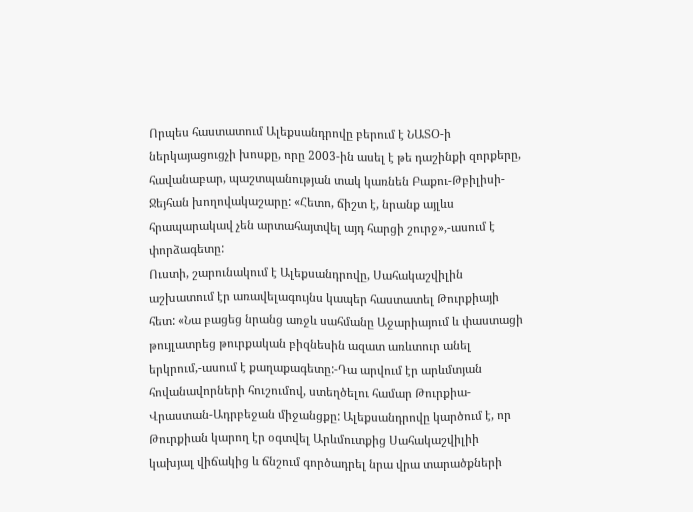Որպես հաստատում Ալեքսանդրովը բերում է ՆԱՏՕ-ի ներկայացուցչի խոսքը, որը 2003-ին ասել է թե դաշինքի զորքերը, հավանաբար, պաշտպանության տակ կառնեն Բաքու-Թբիլիսի-Ջեյհան խողովակաշարը: «Հետո, ճիշտ է, նրանք այլևս հրապարակավ չեն արտահայտվել այդ հարցի շուրջ»,-ասում է փորձագետը:
Ուստի, շարունակում է Ալեքսանդրովը, Սահակաշվիլին աշխատում էր առավելագույնս կապեր հաստատել Թուրքիայի հետ: «Նա բացեց նրանց առջև սահմանը Աջարիայում և փաստացի թույլատրեց թուրքական բիզնեսին ազատ առևտուր անել երկրում,-ասում է քաղաքագետը:-Դա արվում էր արևմտյան հովանավորների հուշումով, ստեղծելու համար Թուրքիա-Վրաստան-Ադրբեջան միջանցքը: Ալեքսանդրովը կարծում է, որ Թուրքիան կարող էր օգտվել Արևմուտքից Սահակաշվիլիի կախյալ վիճակից և ճնշում գործադրել նրա վրա տարածքների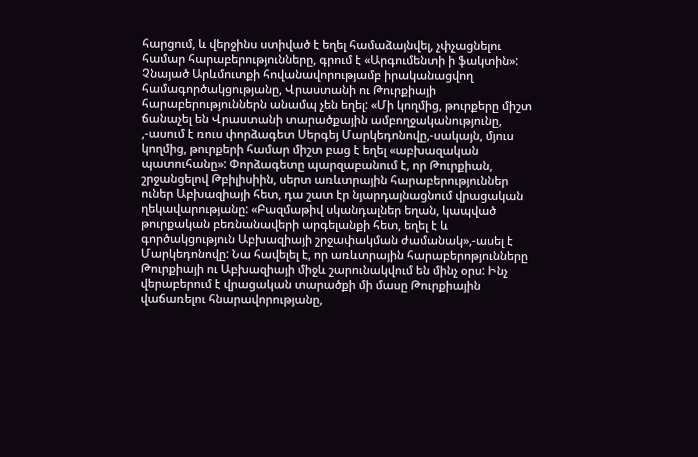հարցում, և վերջինս ստիված է եղել համաձայնվել, չփչացնելու համար հարաբերությունները, գրում է «Արգումենտի ի ֆակտին»:
Չնայած Արևմուտքի հովանավորությամբ իրականացվող համագործակցությանը, Վրաստանի ու Թուրքիայի հարաբերություններն անամպ չեն եղել: «Մի կողմից, թուրքերը միշտ ճանաչել են Վրաստանի տարածքային ամբողջականությունը, ,-ասում է ռուս փորձագետ Սերգեյ Մարկեդոնովը,-սակայն, մյուս կողմից, թուրքերի համար միշտ բաց է եղել «աբխազական պատուհանը»: Փորձագետը պարզաբանում է, որ Թուրքիան, շրջանցելով Թբիլիսիին, սերտ առևտրային հարաբերություններ ուներ Աբխազիայի հետ, դա շատ էր նյարդայնացնում վրացական ղեկավարությանը: «Բազմաթիվ սկանդալներ եղան, կապված թուրքական բեռնանավերի արգելանքի հետ, եղել է և գործակցություն Աբխազիայի շրջափակման ժամանակ»,-ասել է Մարկեդոնովը: Նա հավելել է, որ առևտրային հարաբերոթյունները Թուրքիայի ու Աբխազիայի միջև շարունակվում են մինչ օրս: Ինչ վերաբերում է վրացական տարածքի մի մասը Թուրքիային վաճառելու հնարավորությանը,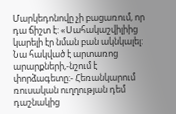Մարկեդոնովը չի բացառում, որ դա ճիշտ է: «Սահակաշվիլիից կարելի էր նման բան ակնկալել: Նա հակված է արտառոց արարքների,-նշում է փորձագետը:- Հեռանկարում ռուսական ուղղության դեմ դաշնակից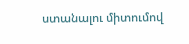ստանալու միտումով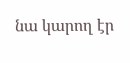նա կարող էր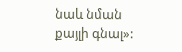նաև նման քայլի գնալ»: